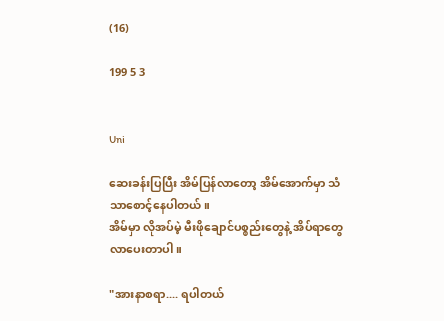(16)

199 5 3


Uni

ဆေးခန်းပြပြီး အိမ်ပြန်လာတော့ အိမ်အောက်မှာ သံသာစောင့်နေပါတယ်။
အိမ်မှာ လိုအပ်မဲ့ မီးဖိုချောင်ပစ္စည်းတွေနဲ့ အိပ်ရာတွေ လာပေးတာပါ။

"အားနာစရာ.... ရပါတယ်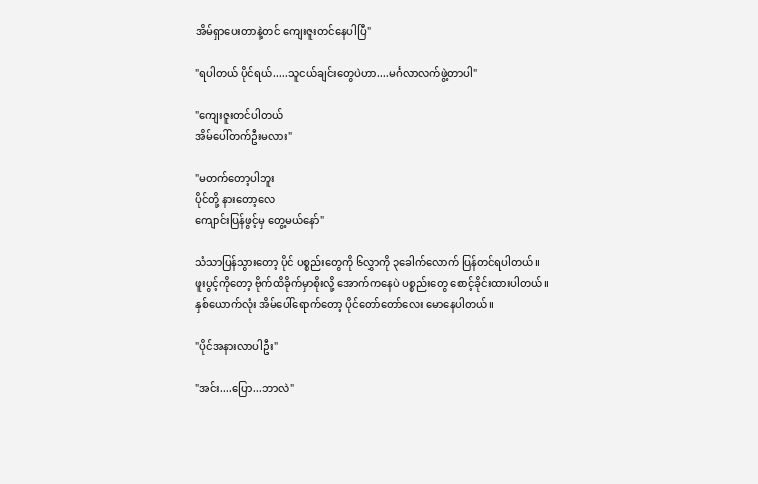အိမ်ရှာပေးတာနဲ့တင် ကျေးဇူးတင်နေပါပြီ"

"ရပါတယ် ပိုင်ရယ်.....သူငယ်ချင်းတွေပဲဟာ....မင်္ဂလာလက်ဖွဲ့တာပါ"

"ကျေးဇူးတင်ပါတယ်
အိမ်ပေါ်တက်ဦးမလား"

"မတက်တော့ပါဘူး
ပိုင်တို့ နားတော့လေ
ကျောင်းပြန်ဖွင့်မှ တွေ့မယ်နော်"

သံသာပြန်သွားတော့ ပိုင် ပစ္စည်းတွေကို ၆လွှာကို ၃ခေါက်လောက် ပြန်တင်ရပါတယ်။
ဖူးပွင့်ကိုတော့ ဗိုက်ထိခိုက်မှာစိုးလို့ အောက်ကနေပဲ ပစ္စည်းတွေ စောင့်ခိုင်းထားပါတယ်။
နှစ်ယောက်လုံး အိမ်ပေါ်ရောက်တော့ ပိုင်တော်တော်လေး မောနေပါတယ်။

"ပိုင်အနားလာပါဦး"

"အင်း....ပြော...ဘာလဲ"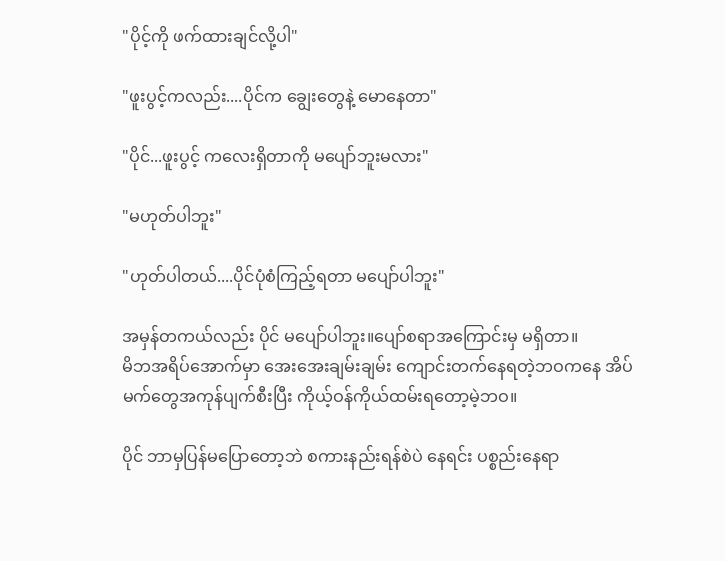"ပိုင့်ကို ဖက်ထားချင်လို့ပါ"

"ဖူးပွင့်ကလည်း....ပိုင်က ချွေးတွေနဲ့ မောနေတာ"

"ပိုင်...ဖူးပွင့် ကလေးရှိတာကို မပျော်ဘူးမလား"

"မဟုတ်ပါဘူး"

"ဟုတ်ပါတယ်....ပိုင်ပုံစံကြည့်ရတာ မပျော်ပါဘူး"

အမှန်တကယ်လည်း ပိုင် မပျော်ပါဘူး။ပျော်စရာအကြောင်းမှ မရှိတာ။
မိဘအရိပ်အောက်မှာ အေးအေးချမ်းချမ်း ကျောင်းတက်နေရတဲ့ဘဝကနေ အိပ်မက်တွေအကုန်ပျက်စီးပြီး ကိုယ့်ဝန်ကိုယ်ထမ်းရတော့မဲ့ဘဝ။

ပိုင် ဘာမှပြန်မပြောတော့ဘဲ စကားနည်းရန်စဲပဲ နေရင်း ပစ္စည်းနေရာ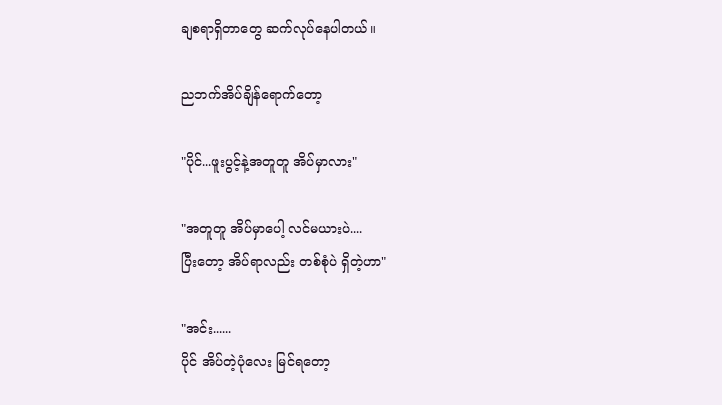ချစရာရှိတာတွေ ဆက်လုပ်နေပါတယ်။

ညဘက်အိပ်ချိန်ရောက်တော့

"ပိုင်...ဖူးပွင့်နဲ့အတူတူ အိပ်မှာလား"

"အတူတူ အိပ်မှာပေါ့ လင်မယားပဲ....
ပြီးတော့ အိပ်ရာလည်း တစ်စုံပဲ ရှိတဲ့ဟာ"

"အင်း......
ပိုင် အိပ်တဲ့ပုံလေး မြင်ရတော့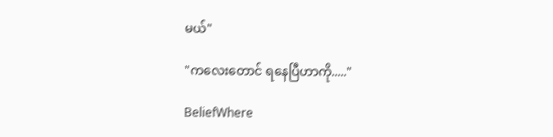မယ်"

"ကလေးတောင် ရနေပြီဟာကို....."

BeliefWhere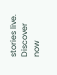stories live. Discover now